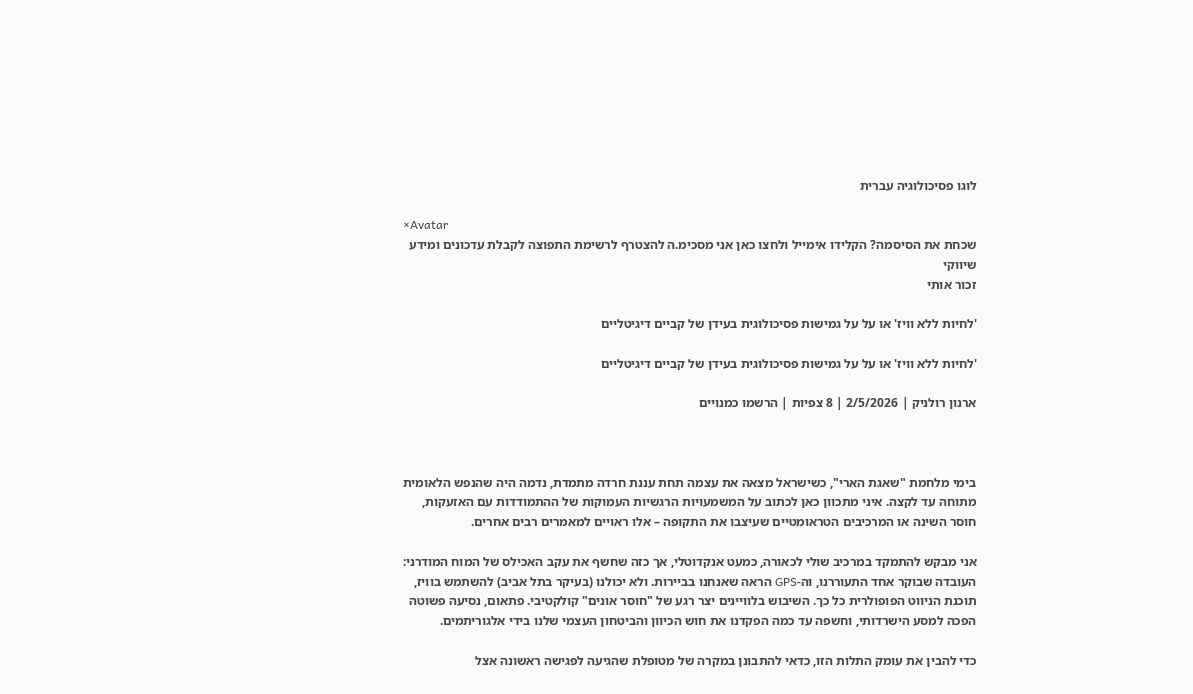לוגו פסיכולוגיה עברית

×Avatar
שכחת את הסיסמה? הקלידו אימייל ולחצו כאן אני מסכימ.ה להצטרף לרשימת התפוצה לקבלת עדכונים ומידע שיווקי
זכור אותי

'לחיות ללא וויז' או על על גמישות פסיכולוגית בעידן של קביים דיגיטליים

'לחיות ללא וויז' או על על גמישות פסיכולוגית בעידן של קביים דיגיטליים

ארנון רולניק | 2/5/2026 | 8 צפיות | הרשמו כמנויים



בימי מלחמת "שאגת הארי", כשישראל מצאה את עצמה תחת עננת חרדה מתמדת, נדמה היה שהנפש הלאומית מתוחה עד לקצה. איני מתכוון כאן לכתוב על המשמעויות הרגשיות העמוקות של ההתמודדות עם האזעקות, חוסר השינה או המרכיבים הטראומטיים שעיצבו את התקופה – אלו ראויים למאמרים רבים אחרים.

אני מבקש להתמקד במרכיב שולי לכאורה, כמעט אנקדוטלי, אך כזה שחשף את עקב האכילס של המוח המודרני: העובדה שבוקר אחד התעוררנו, וה-GPS הראה שאנחנו בביירות. ולא יכולנו (בעיקר בתל אביב) להשתמש בוויז, תוכנת הניווט הפופולרית כל כך. השיבוש בלוויינים יצר רגע של "חוסר אונים" קולקטיבי. פתאום, נסיעה פשוטה הפכה למסע הישרדותי, וחשפה עד כמה הפקדנו את חוש הכיוון והביטחון העצמי שלנו בידי אלגוריתמים.

כדי להבין את עומק התלות הזו, כדאי להתבונן במקרה של מטופלת שהגיעה לפגישה ראשונה אצל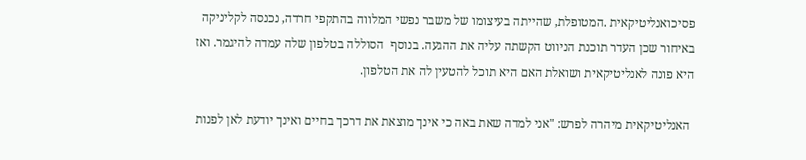פסיכואנליטיקאית .המטופלת, שהייתה בעיצומו של משבר נפשי המלווה בהתקפי חרדה, נכנסה לקליניקה באיחור שכן העדר תוכנת הניווט הקשתה עליה את ההגעה. בנוסף  הסוללה בטלפון שלה עמדה להיגמר. ואז היא פונה לאנליטיקאית ושואלת האם היא תוכל להטעין לה את הטלפון.

 האנליטיקאית מיהרה לפרש: "אני למדה שאת באה כי אינך מוצאת את דרכך בחיים ואינך יודעת לאן לפנות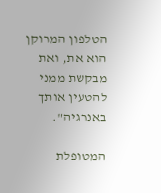הטלפון המרוקן הוא את, ואת מבקשת ממני להטעין אותך באנרגיה".

המטופלת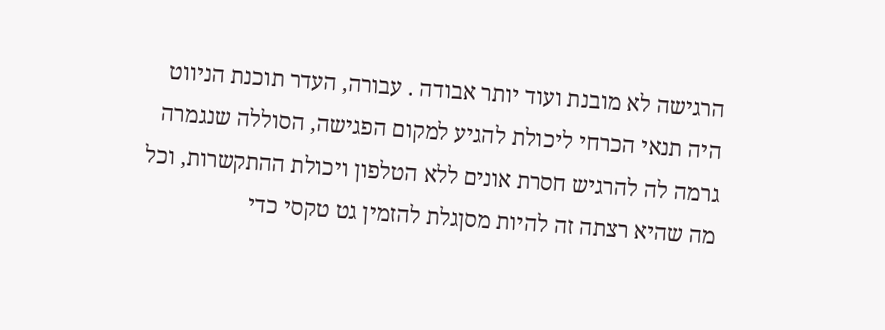הרגישה לא מובנת ועוד יותר אבודה . עבורה, העדר תוכנת הניווט היה תנאי הכרחי ליכולת להגיע למקום הפגישה, הסוללה שנגמרה גרמה לה להרגיש חסרת אונים ללא הטלפון ויכולת ההתקשרות, וכל מה שהיא רצתה זה להיות מסןגלת להזמין גט טקסי כדי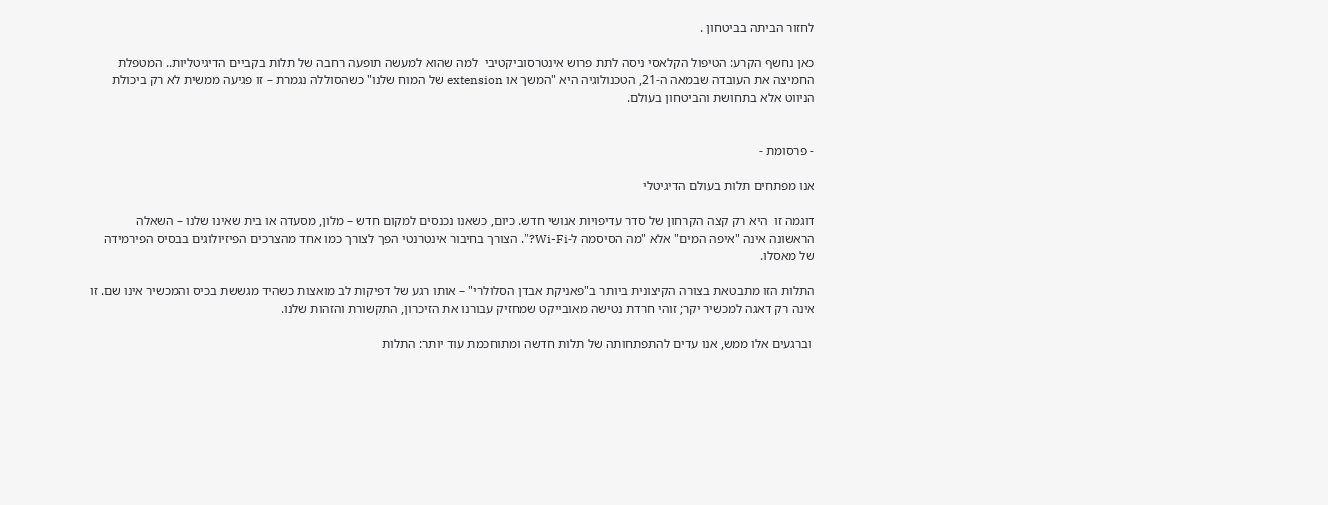לחזור הביתה בביטחון .

כאן נחשף הקרע: הטיפול הקלאסי ניסה לתת פרוש אינטרסוביקטיבי  למה שהוא למעשה תופעה רחבה של תלות בקביים הדיגיטליות.. המטפלת החמיצה את העובדה שבמאה ה-21, הטכנולוגיה היא "המשך או extension של המוח שלנו" כשהסוללה נגמרת – זו פגיעה ממשית לא רק ביכולת הניווט אלא בתחושת והביטחון בעולם.


- פרסומת -

אנו מפתחים תלות בעולם הדיגיטלי

דוגמה זו  היא רק קצה הקרחון של סדר עדיפויות אנושי חדש. כיום, כשאנו נכנסים למקום חדש – מלון, מסעדה או בית שאינו שלנו – השאלה הראשונה אינה "איפה המים" אלא "מה הסיסמה ל-Wi-Fi?". הצורך בחיבור אינטרנטי הפך לצורך כמו אחד מהצרכים הפיזיולוגים בבסיס הפירמידה של מאסלו.

התלות הזו מתבטאת בצורה הקיצונית ביותר ב"פאניקת אבדן הסלולרי" – אותו רגע של דפיקות לב מואצות כשהיד מגששת בכיס והמכשיר אינו שם. זו אינה רק דאגה למכשיר יקר; זוהי חרדת נטישה מאובייקט שמחזיק עבורנו את הזיכרון, התקשורת והזהות שלנו.

 וברגעים אלו ממש, אנו עדים להתפתחותה של תלות חדשה ומתוחכמת עוד יותר: התלות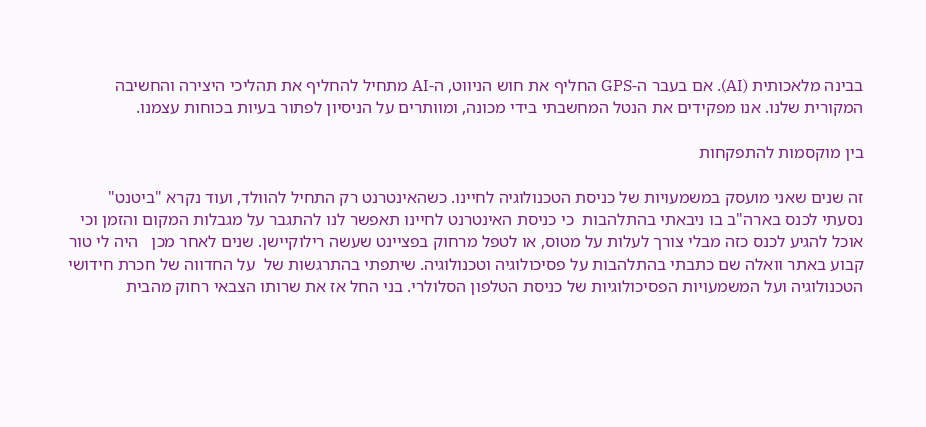בבינה מלאכותית (AI). אם בעבר ה-GPS החליף את חוש הניווט, ה-AI מתחיל להחליף את תהליכי היצירה והחשיבה המקורית שלנו. אנו מפקידים את הנטל המחשבתי בידי מכונה, ומוותרים על הניסיון לפתור בעיות בכוחות עצמנו.

בין מוקסמות להתפקחות

זה שנים שאני מועסק במשמעויות של כניסת הטכנולוגיה לחיינו. כשהאינטרנט רק התחיל להוולד, ועוד נקרא "ביטנט" נסעתי לכנס בארה"ב בו ניבאתי בהתלהבות  כי כניסת האינטרנט לחיינו תאפשר לנו להתגבר על מגבלות המקום והזמן וכי אוכל להגיע לכנס כזה מבלי צורך לעלות על מטוס, או לטפל מרחוק בפציינט שעשה רילוקיישן. שנים לאחר מכן   היה לי טור קבוע באתר וואלה שם כתבתי בהתלהבות על פסיכולוגיה וטכנולוגיה. שיתפתי בהתרגשות של  על החדווה של חכרת חידושי הטכנולוגיה ועל המשמעויות הפסיכולוגיות של כניסת הטלפון הסלולרי. בני החל אז את שרותו הצבאי רחוק מהבית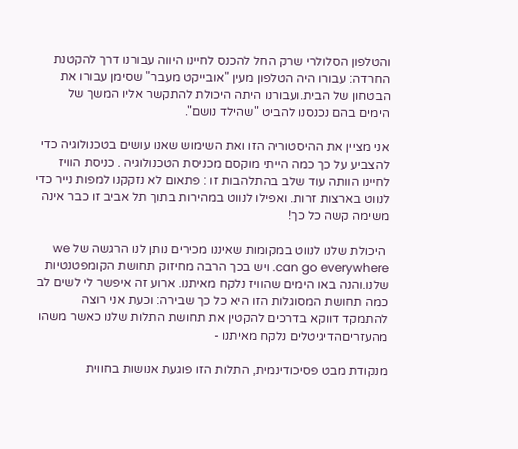והטלפון הסלולרי שרק החל להכנס לחיינו היווה עבורנו דרך להקטנת החרדה: עבורו היה הטלפון מעין "אובייקט מעבר" שסימן עבורו את הבטחון של הבית.ועבורנו היתה היכולת להתקשר אליו המשך של הימים בהם נכנסנו להביט "שהילד נושם".

אני מציין את ההיסטוריה הזו ואת השימוש שאנו עושים בטכנולוגיה כדי להצביע על כך כמה הייתי מוקסם מכניסת הטכנולוגיה . כניסת הוויז לחיינו הוותה עוד שלב בהתלהבות זו : פתאום לא נזקקנו למפות נייר כדי לנווט בארצות זרות. ואפילו לנווט במהירות בתוך תל אביב זו כבר אינה משימה קשה כל כך!

 היכולת שלנו לנווט במקומות שאיננו מכירים נותן לנו הרגשה של we can go everywhere. ויש בכך הרבה מחיזוק תחושת הקומפטנטיות שלנו.והנה באו הימים שהוויז נלקח מאיתנו. ארוע זה איפשר לי לשים לב כמה תחושת המסוגלות הזו היא כל כך שבירה: וכעת אני רוצה להתמקד דווקא בדרכים להקטין את תחושת התלות שלנו כאשר משהו מהעזריםהדיגיטלים נלקח מאיתנו -

מנקודת מבט פסיכודינמית, התלות הזו פוגעת אנושות בחווית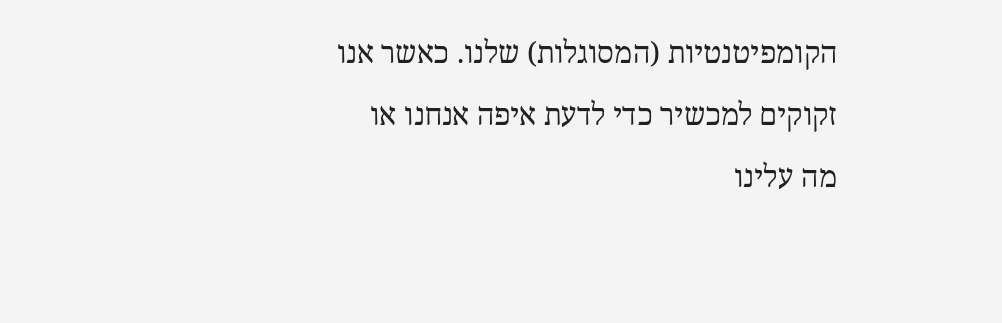הקומפיטנטיות (המסוגלות) שלנו. כאשר אנו זקוקים למכשיר כדי לדעת איפה אנחנו או מה עלינו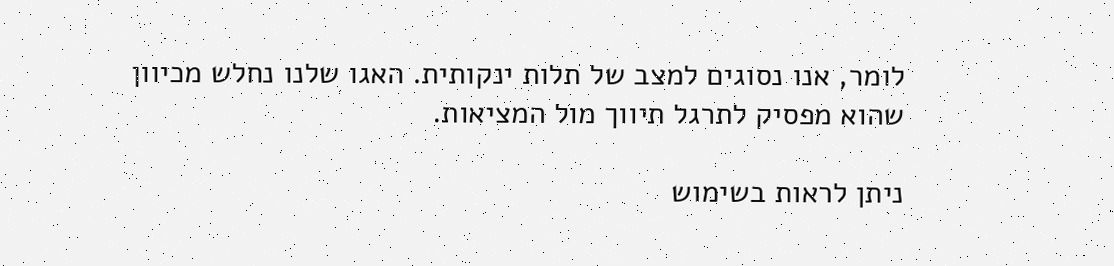לומר, אנו נסוגים למצב של תלות ינקותית. האגו שלנו נחלש מכיוון שהוא מפסיק לתרגל תיווך מול המציאות.

ניתן לראות בשימוש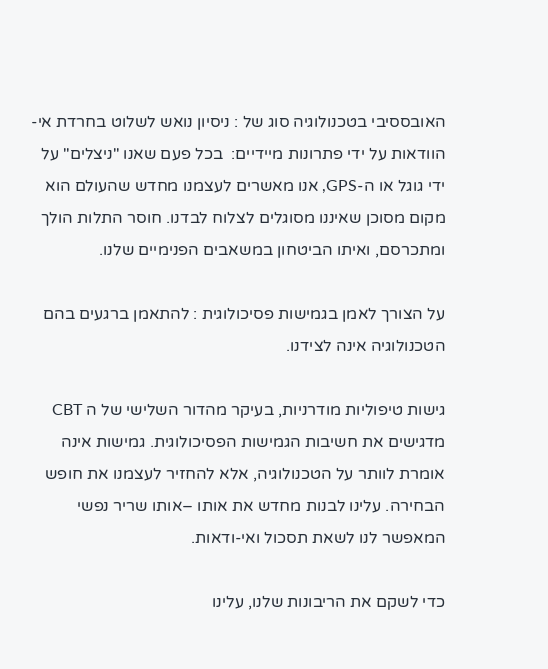האובססיבי בטכנולוגיה סוג של : ניסיון נואש לשלוט בחרדת אי-הוודאות על ידי פתרונות מיידיים:  בכל פעם שאנו "ניצלים" על ידי גוגל או ה-GPS, אנו מאשרים לעצמנו מחדש שהעולם הוא מקום מסוכן שאיננו מסוגלים לצלוח לבדנו. חוסר התלות הולך ומתכרסם, ואיתו הביטחון במשאבים הפנימיים שלנו.

על הצורך לאמן בגמישות פסיכולוגית : להתאמן ברגעים בהם הטכנולוגיה אינה לצידנו.

גישות טיפוליות מודרניות, בעיקר מהדור השלישי של ה CBT מדגישים את חשיבות הגמישות הפסיכולוגית. גמישות אינה אומרת לוותר על הטכנולוגיה, אלא להחזיר לעצמנו את חופש הבחירה. עלינו לבנות מחדש את אותו –אותו שריר נפשי המאפשר לנו לשאת תסכול ואי-ודאות.

כדי לשקם את הריבונות שלנו, עלינו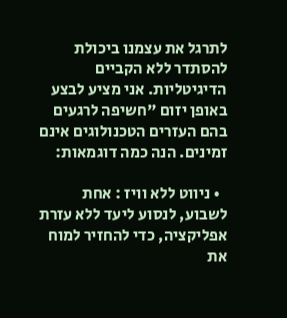לתרגל את עצמנו ביכולת להסתדר ללא הקביים הדיגיטליות. אני מציע לבצע באופן יזום "חשיפה לרגעים בהם העזרים הטכנולוגים אינם זמינים. הנה כמה דוגמאות:

  • ניווט ללא וויז : אחת לשבוע, לנסוע ליעד ללא עזרת אפליקציה, כדי להחזיר למוח את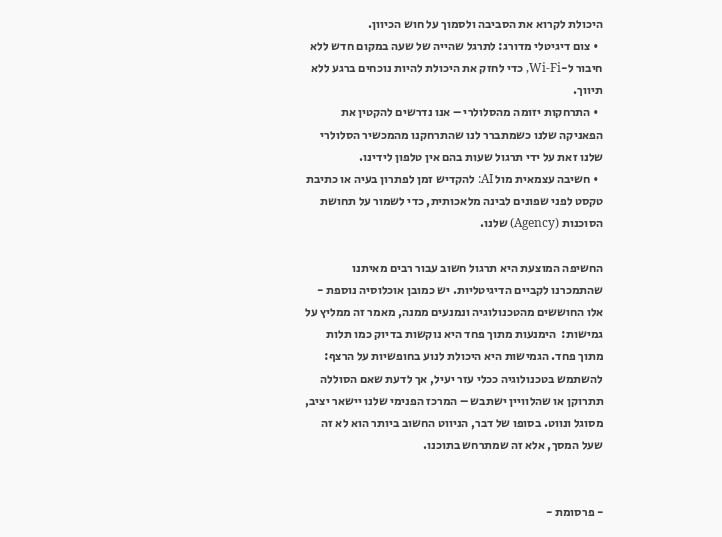היכולת לקרוא את הסביבה ולסמוך על חוש הכיוון.
  • צום דיגיטלי מדורג: לתרגל שהייה של שעה במקום חדש ללא חיבור ל-Wi-Fi, כדי לחזק את היכולת להיות נוכחים ברגע ללא תיווך.
  • התרחקות יזומה מהסלולרי – אנו נדרשים להקטין את הפאניקה שלנו כשמתברר לנו שהתרחקנו מהמכשיר הסלולרי שלנו זאת על ידי תרגול שעות בהם אין טלפון לידינו.
  • חשיבה עצמאית מול AI: להקדיש זמן לפתרון בעיה או כתיבת טקסט לפני שפונים לבינה מלאכותית, כדי לשמור על תחושת הסוכנות (Agency) שלנו.

החשיפה המוצעת היא תרגול חשוב עבור רבים מאיתנו שהתמכרנו לקביים הדיגיטליות. יש כמובן אוכלוסיה נוספת - אלו החוששים מהטכנולוגיה ונמנעים ממנה, מאמר זה ממליץ על גמישות:  הימנעות מתוך פחד היא נוקשות בדיוק כמו תלות מתוך פחד. הגמישות היא היכולת לנוע בחופשיות על הרצף: להשתמש בטכנולוגיה ככלי עזר יעיל, אך לדעת שאם הסוללה תתרוקן או שהלוויין ישתבש – המרכז הפנימי שלנו יישאר יציב, מסוגל ונווט. בסופו של דבר, הניווט החשוב ביותר הוא לא זה שעל המסך, אלא זה שמתרחש בתוכנו.


- פרסומת -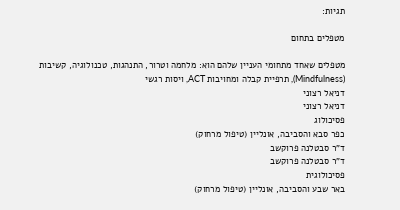תגיות:

מטפלים בתחום

מטפלים שאחד מתחומי העניין שלהם הוא: מלחמה וטרור, התנהגות, טכנולוגיה, קשיבות (Mindfulness), תרפיית קבלה ומחויבות ACT, ויסות רגשי
דניאל רצוני
דניאל רצוני
פסיכולוג
כפר סבא והסביבה, אונליין (טיפול מרחוק)
ד"ר סבטלנה פרוקשב
ד"ר סבטלנה פרוקשב
פסיכולוגית
באר שבע והסביבה, אונליין (טיפול מרחוק)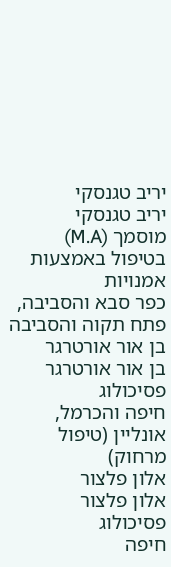יריב טגנסקי
יריב טגנסקי
מוסמך (M.A) בטיפול באמצעות אמנויות
כפר סבא והסביבה, פתח תקוה והסביבה
בן אור אורטרגר
בן אור אורטרגר
פסיכולוג
חיפה והכרמל, אונליין (טיפול מרחוק)
אלון פלצור
אלון פלצור
פסיכולוג
חיפה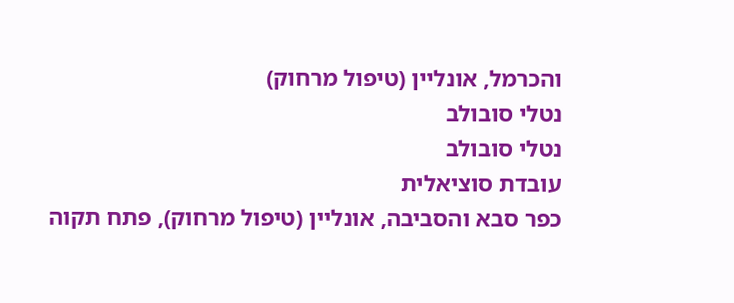והכרמל, אונליין (טיפול מרחוק)
נטלי סובולב
נטלי סובולב
עובדת סוציאלית
כפר סבא והסביבה, אונליין (טיפול מרחוק), פתח תקוה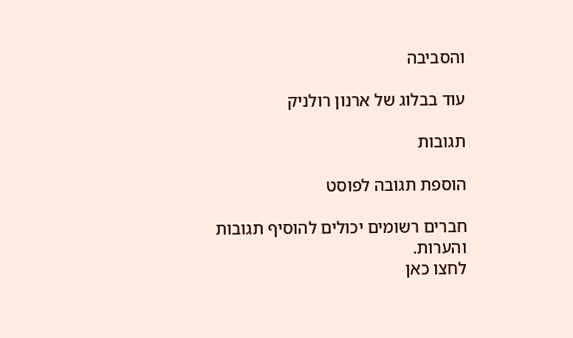והסביבה

עוד בבלוג של ארנון רולניק

תגובות

הוספת תגובה לפוסט

חברים רשומים יכולים להוסיף תגובות והערות.
לחצו כאן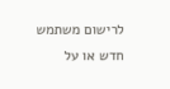לרישום משתמש חדש או על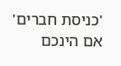'כניסת חברים' אם הינכם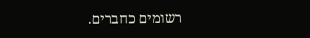רשומים כחברים.